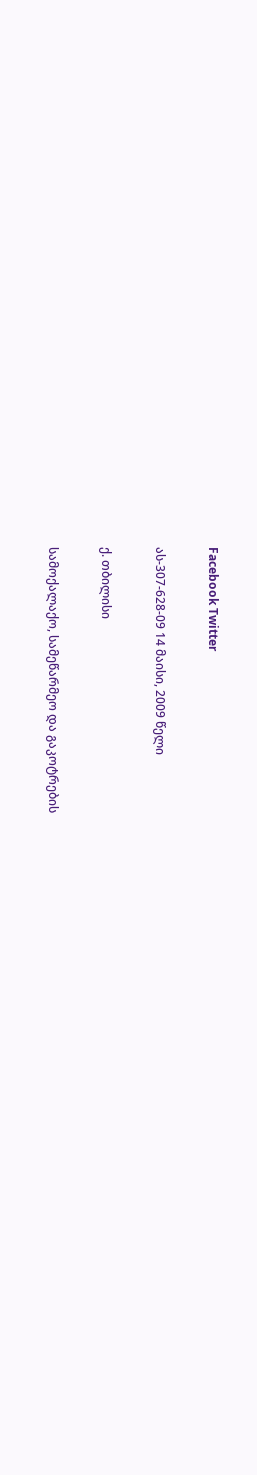Facebook Twitter

ას-307-628-09 14 მაისი, 2009 წელი

ქ. თბილისი

სამოქალაქო, სამეწარმეო და გაკოტრების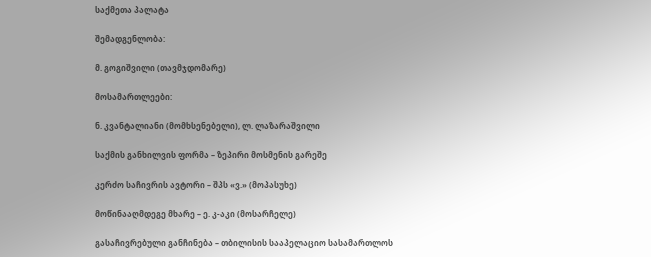საქმეთა პალატა

შემადგენლობა:

მ. გოგიშვილი (თავმჯდომარე)

მოსამართლეები:

ნ. კვანტალიანი (მომხსენებელი), ლ. ლაზარაშვილი

საქმის განხილვის ფორმა – ზეპირი მოსმენის გარეშე

კერძო საჩივრის ავტორი – შპს «ვ.» (მოპასუხე)

მოწინააღმდეგე მხარე – ე. კ-აკი (მოსარჩელე)

გასაჩივრებული განჩინება – თბილისის სააპელაციო სასამართლოს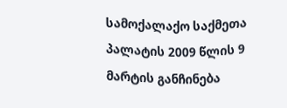სამოქალაქო საქმეთა პალატის 2009 წლის 9 მარტის განჩინება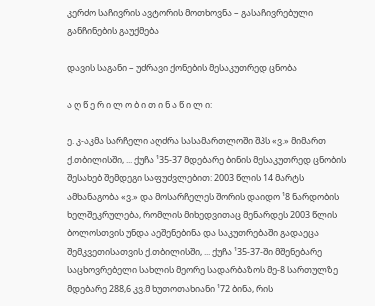კერძო საჩივრის ავტორის მოთხოვნა – გასაჩივრებული განჩინების გაუქმება

დავის საგანი – უძრავი ქონების მესაკუთრედ ცნობა

ა ღ წ ე რ ი ლ ო ბ ი თ ი ნ ა წ ი ლ ი:

ე. კ-აკმა სარჩელი აღძრა სასამართლოში შპს «ვ.» მიმართ ქ.თბილისში, ... ქუჩა ¹35-37 მდებარე ბინის მესაკუთრედ ცნობის შესახებ შემდეგი საფუძვლებით: 2003 წლის 14 მარტს ამხანაგობა «ვ.» და მოსარჩელეს შორის დაიდო ¹8 ნარდობის ხელშეკრულება, რომლის მიხედვითაც მენარდეს 2003 წლის ბოლოსთვის უნდა აეშენებინა და საკუთრებაში გადაეცა შემკვეთისათვის ქ.თბილისში, ... ქუჩა ¹35-37-ში მშენებარე საცხოვრებელი სახლის მეორე სადარბაზოს მე-8 სართულზე მდებარე 288,6 კვ.მ ხუთოთახიანი ¹72 ბინა, რის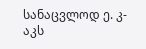სანაცვლოდ ე. კ-აკს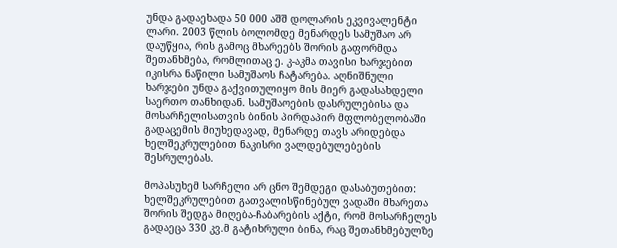უნდა გადაეხადა 50 000 აშშ დოლარის ეკვივალენტი ლარი. 2003 წლის ბოლომდე მენარდეს სამუშაო არ დაუწყია, რის გამოც მხარეებს შორის გაფორმდა შეთანხმება, რომლითაც ე. კ-აკმა თავისი ხარჯებით იკისრა ნაწილი სამუშაოს ჩატარება. აღნიშნული ხარჯები უნდა გაქვითულიყო მის მიერ გადასახდელი საერთო თანხიდან. სამუშაოების დასრულებისა და მოსარჩელისათვის ბინის პირდაპირ მფლობელობაში გადაცემის მიუხედავად, მენარდე თავს არიდებდა ხელშეკრულებით ნაკისრი ვალდებულებების შესრულებას.

მოპასუხემ სარჩელი არ ცნო შემდეგი დასაბუთებით: ხელშეკრულებით გათვალისწინებულ ვადაში მხარეთა შორის შედგა მიღება-ჩაბარების აქტი, რომ მოსარჩელეს გადაეცა 330 კვ.მ გატიხრული ბინა, რაც შეთანხმებულზე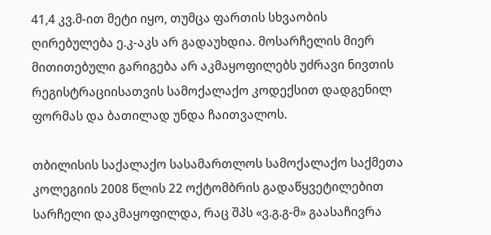41,4 კვ.მ-ით მეტი იყო, თუმცა ფართის სხვაობის ღირებულება ე.კ-აკს არ გადაუხდია. მოსარჩელის მიერ მითითებული გარიგება არ აკმაყოფილებს უძრავი ნივთის რეგისტრაციისათვის სამოქალაქო კოდექსით დადგენილ ფორმას და ბათილად უნდა ჩაითვალოს.

თბილისის საქალაქო სასამართლოს სამოქალაქო საქმეთა კოლეგიის 2008 წლის 22 ოქტომბრის გადაწყვეტილებით სარჩელი დაკმაყოფილდა, რაც შპს «ვ.გ.გ-მ» გაასაჩივრა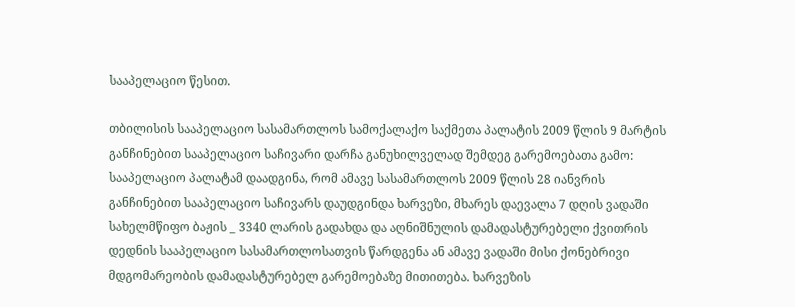სააპელაციო წესით.

თბილისის სააპელაციო სასამართლოს სამოქალაქო საქმეთა პალატის 2009 წლის 9 მარტის განჩინებით სააპელაციო საჩივარი დარჩა განუხილველად შემდეგ გარემოებათა გამო: სააპელაციო პალატამ დაადგინა, რომ ამავე სასამართლოს 2009 წლის 28 იანვრის განჩინებით სააპელაციო საჩივარს დაუდგინდა ხარვეზი, მხარეს დაევალა 7 დღის ვადაში სახელმწიფო ბაჟის _ 3340 ლარის გადახდა და აღნიშნულის დამადასტურებელი ქვითრის დედნის სააპელაციო სასამართლოსათვის წარდგენა ან ამავე ვადაში მისი ქონებრივი მდგომარეობის დამადასტურებელ გარემოებაზე მითითება. ხარვეზის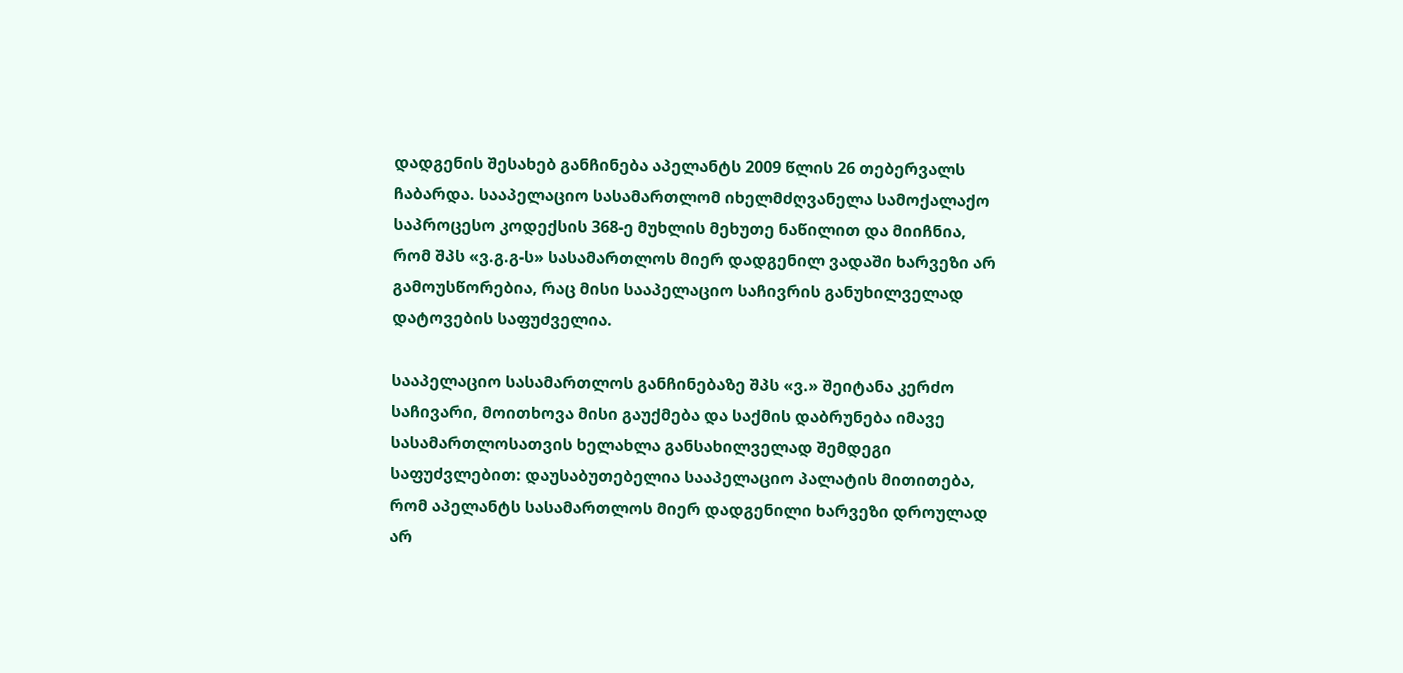დადგენის შესახებ განჩინება აპელანტს 2009 წლის 26 თებერვალს ჩაბარდა. სააპელაციო სასამართლომ იხელმძღვანელა სამოქალაქო საპროცესო კოდექსის 368-ე მუხლის მეხუთე ნაწილით და მიიჩნია, რომ შპს «ვ.გ.გ-ს» სასამართლოს მიერ დადგენილ ვადაში ხარვეზი არ გამოუსწორებია, რაც მისი სააპელაციო საჩივრის განუხილველად დატოვების საფუძველია.

სააპელაციო სასამართლოს განჩინებაზე შპს «ვ.» შეიტანა კერძო საჩივარი, მოითხოვა მისი გაუქმება და საქმის დაბრუნება იმავე სასამართლოსათვის ხელახლა განსახილველად შემდეგი საფუძვლებით: დაუსაბუთებელია სააპელაციო პალატის მითითება, რომ აპელანტს სასამართლოს მიერ დადგენილი ხარვეზი დროულად არ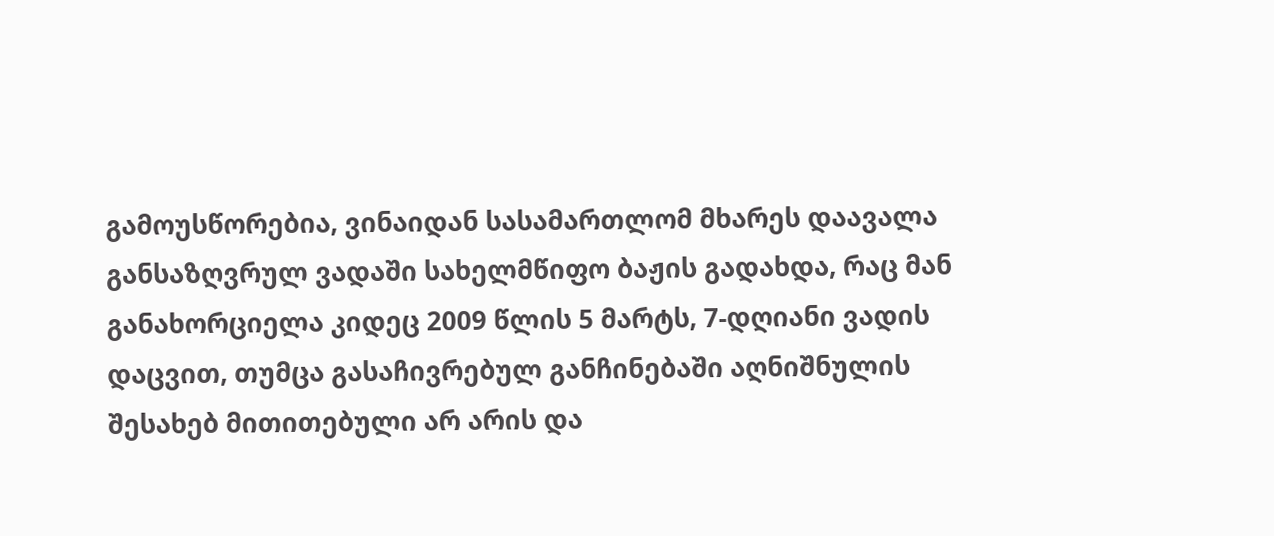გამოუსწორებია, ვინაიდან სასამართლომ მხარეს დაავალა განსაზღვრულ ვადაში სახელმწიფო ბაჟის გადახდა, რაც მან განახორციელა კიდეც 2009 წლის 5 მარტს, 7-დღიანი ვადის დაცვით, თუმცა გასაჩივრებულ განჩინებაში აღნიშნულის შესახებ მითითებული არ არის და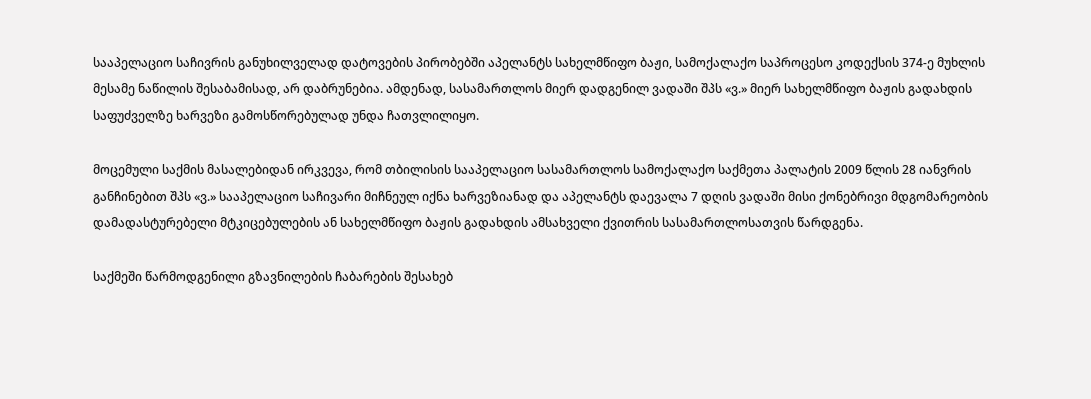სააპელაციო საჩივრის განუხილველად დატოვების პირობებში აპელანტს სახელმწიფო ბაჟი, სამოქალაქო საპროცესო კოდექსის 374-ე მუხლის მესამე ნაწილის შესაბამისად, არ დაბრუნებია. ამდენად, სასამართლოს მიერ დადგენილ ვადაში შპს «ვ.» მიერ სახელმწიფო ბაჟის გადახდის საფუძველზე ხარვეზი გამოსწორებულად უნდა ჩათვლილიყო.

მოცემული საქმის მასალებიდან ირკვევა, რომ თბილისის სააპელაციო სასამართლოს სამოქალაქო საქმეთა პალატის 2009 წლის 28 იანვრის განჩინებით შპს «ვ.» სააპელაციო საჩივარი მიჩნეულ იქნა ხარვეზიანად და აპელანტს დაევალა 7 დღის ვადაში მისი ქონებრივი მდგომარეობის დამადასტურებელი მტკიცებულების ან სახელმწიფო ბაჟის გადახდის ამსახველი ქვითრის სასამართლოსათვის წარდგენა.

საქმეში წარმოდგენილი გზავნილების ჩაბარების შესახებ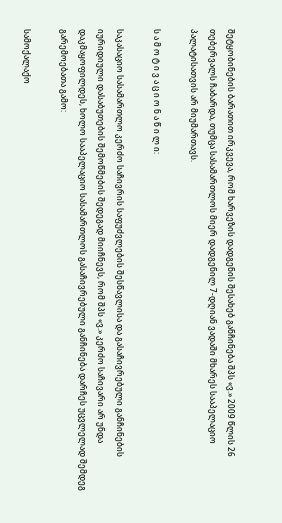შეტყობინების ბარათით ირკვევა, რომ ხარვეზის დადგენის შესახებ განჩინება შპს «ვ.» 2009 წლის 26 თებერვალს ჩაბარდა, თუმცა სასამართლოს მიერ დადგენილ 7-დღიან ვადაში მხარეს სააპელაციო პალატისათვის არ მიუმართავს.

ს ა მ ო ტ ი ვ ა ც ი ო ნ ა წ ი ლ ი:

საკასაციო სასამართლო კერძო საჩივრის საფუძვლების შესწავლისა და გასაჩივრებული განჩინების იურიდიული დასაბუთების შემოწმების შედეგად მიიჩნევს, რომ შპს «ვ.» კერძო საჩივარი არ უნდა დაკმაყოფილდეს, ხოლო სააპელაციო სასამართლოს გასაჩივრებული განჩინება დარჩეს უცვლელად შემდეგ გარემოებათა გამო:

სამოქალაქო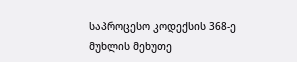საპროცესო კოდექსის 368-ე მუხლის მეხუთე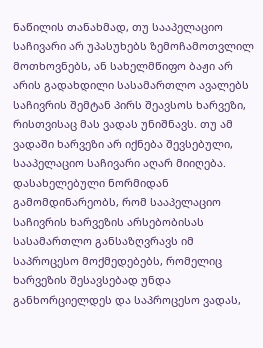ნაწილის თანახმად, თუ სააპელაციო საჩივარი არ უპასუხებს ზემოჩამოთვლილ მოთხოვნებს, ან სახელმწიფო ბაჟი არ არის გადახდილი სასამართლო ავალებს საჩივრის შემტან პირს შეავსოს ხარვეზი, რისთვისაც მას ვადას უნიშნავს. თუ ამ ვადაში ხარვეზი არ იქნება შევსებული, სააპელაციო საჩივარი აღარ მიიღება. დასახელებული ნორმიდან გამომდინარეობს, რომ სააპელაციო საჩივრის ხარვეზის არსებობისას სასამართლო განსაზღვრავს იმ საპროცესო მოქმედებებს, რომელიც ხარვეზის შესავსებად უნდა განხორციელდეს და საპროცესო ვადას,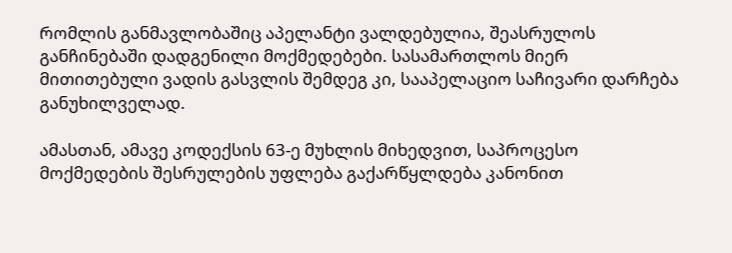რომლის განმავლობაშიც აპელანტი ვალდებულია, შეასრულოს განჩინებაში დადგენილი მოქმედებები. სასამართლოს მიერ მითითებული ვადის გასვლის შემდეგ კი, სააპელაციო საჩივარი დარჩება განუხილველად.

ამასთან, ამავე კოდექსის 63-ე მუხლის მიხედვით, საპროცესო მოქმედების შესრულების უფლება გაქარწყლდება კანონით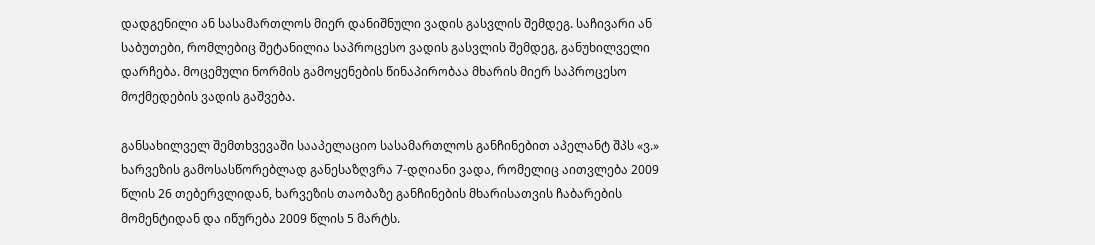დადგენილი ან სასამართლოს მიერ დანიშნული ვადის გასვლის შემდეგ. საჩივარი ან საბუთები, რომლებიც შეტანილია საპროცესო ვადის გასვლის შემდეგ, განუხილველი დარჩება. მოცემული ნორმის გამოყენების წინაპირობაა მხარის მიერ საპროცესო მოქმედების ვადის გაშვება.

განსახილველ შემთხვევაში სააპელაციო სასამართლოს განჩინებით აპელანტ შპს «ვ.» ხარვეზის გამოსასწორებლად განესაზღვრა 7-დღიანი ვადა, რომელიც აითვლება 2009 წლის 26 თებერვლიდან, ხარვეზის თაობაზე განჩინების მხარისათვის ჩაბარების მომენტიდან და იწურება 2009 წლის 5 მარტს.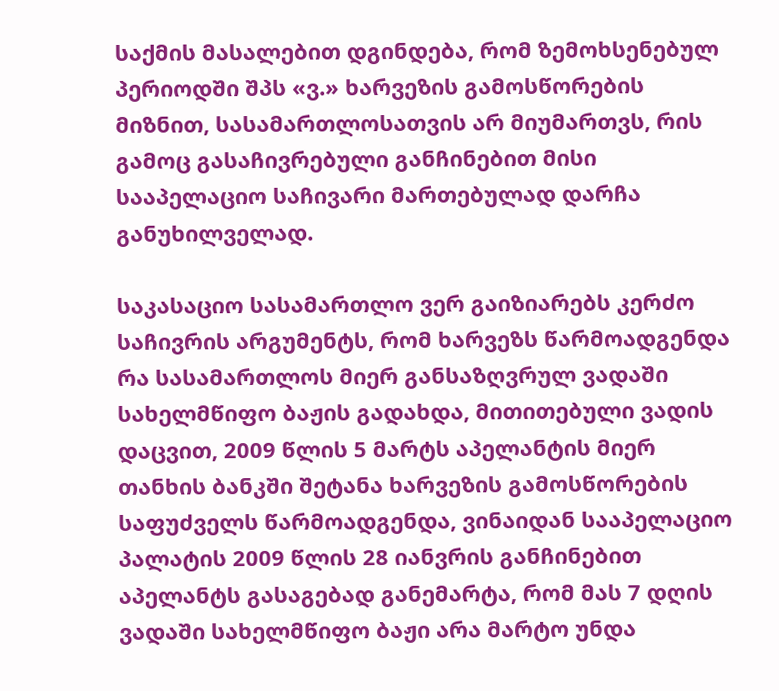საქმის მასალებით დგინდება, რომ ზემოხსენებულ პერიოდში შპს «ვ.» ხარვეზის გამოსწორების მიზნით, სასამართლოსათვის არ მიუმართვს, რის გამოც გასაჩივრებული განჩინებით მისი სააპელაციო საჩივარი მართებულად დარჩა განუხილველად.

საკასაციო სასამართლო ვერ გაიზიარებს კერძო საჩივრის არგუმენტს, რომ ხარვეზს წარმოადგენდა რა სასამართლოს მიერ განსაზღვრულ ვადაში სახელმწიფო ბაჟის გადახდა, მითითებული ვადის დაცვით, 2009 წლის 5 მარტს აპელანტის მიერ თანხის ბანკში შეტანა ხარვეზის გამოსწორების საფუძველს წარმოადგენდა, ვინაიდან სააპელაციო პალატის 2009 წლის 28 იანვრის განჩინებით აპელანტს გასაგებად განემარტა, რომ მას 7 დღის ვადაში სახელმწიფო ბაჟი არა მარტო უნდა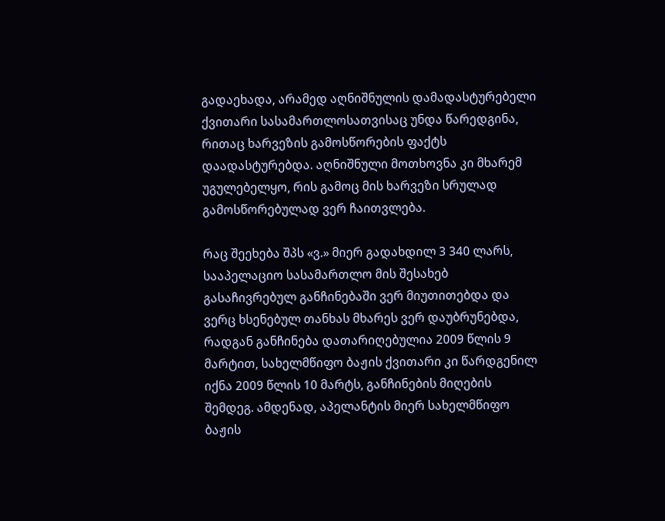გადაეხადა, არამედ აღნიშნულის დამადასტურებელი ქვითარი სასამართლოსათვისაც უნდა წარედგინა, რითაც ხარვეზის გამოსწორების ფაქტს დაადასტურებდა. აღნიშნული მოთხოვნა კი მხარემ უგულებელყო, რის გამოც მის ხარვეზი სრულად გამოსწორებულად ვერ ჩაითვლება.

რაც შეეხება შპს «ვ.» მიერ გადახდილ 3 340 ლარს, სააპელაციო სასამართლო მის შესახებ გასაჩივრებულ განჩინებაში ვერ მიუთითებდა და ვერც ხსენებულ თანხას მხარეს ვერ დაუბრუნებდა, რადგან განჩინება დათარიღებულია 2009 წლის 9 მარტით, სახელმწიფო ბაჟის ქვითარი კი წარდგენილ იქნა 2009 წლის 10 მარტს, განჩინების მიღების შემდეგ. ამდენად, აპელანტის მიერ სახელმწიფო ბაჟის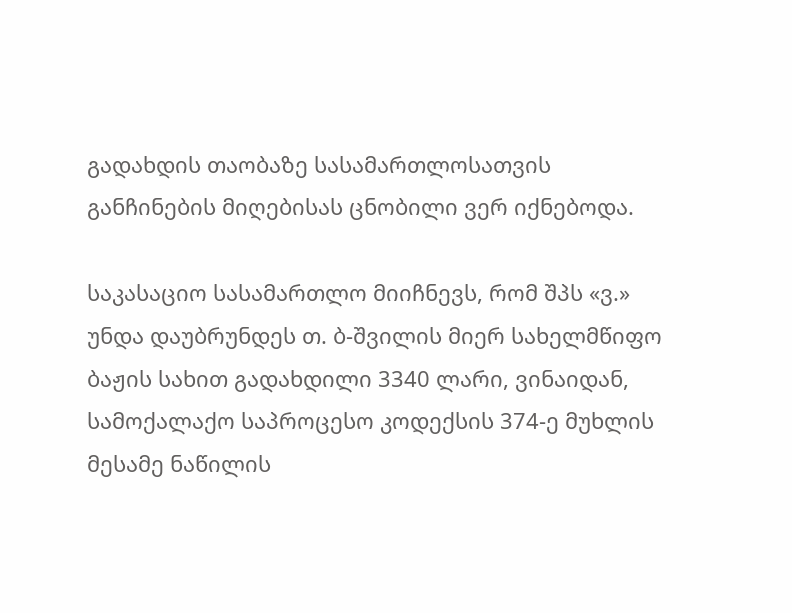გადახდის თაობაზე სასამართლოსათვის განჩინების მიღებისას ცნობილი ვერ იქნებოდა.

საკასაციო სასამართლო მიიჩნევს, რომ შპს «ვ.» უნდა დაუბრუნდეს თ. ბ-შვილის მიერ სახელმწიფო ბაჟის სახით გადახდილი 3340 ლარი, ვინაიდან, სამოქალაქო საპროცესო კოდექსის 374-ე მუხლის მესამე ნაწილის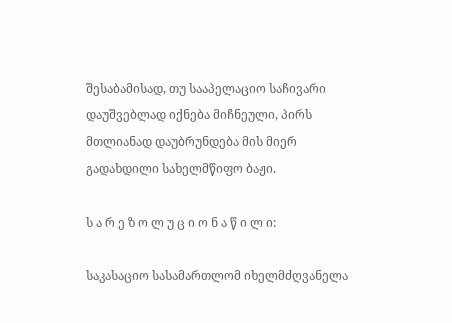შესაბამისად, თუ სააპელაციო საჩივარი დაუშვებლად იქნება მიჩნეული, პირს მთლიანად დაუბრუნდება მის მიერ გადახდილი სახელმწიფო ბაჟი.

ს ა რ ე ზ ო ლ უ ც ი ო ნ ა წ ი ლ ი:

საკასაციო სასამართლომ იხელმძღვანელა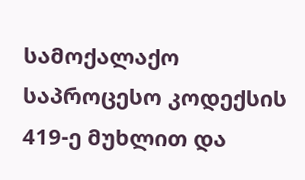სამოქალაქო საპროცესო კოდექსის 419-ე მუხლით და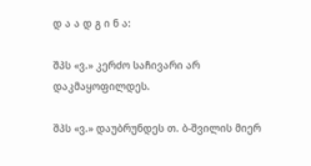დ ა ა დ გ ი ნ ა:

შპს «ვ.» კერძო საჩივარი არ დაკმაყოფილდეს.

შპს «ვ.» დაუბრუნდეს თ. ბ-შვილის მიერ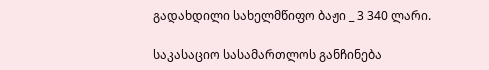გადახდილი სახელმწიფო ბაჟი _ 3 340 ლარი.

საკასაციო სასამართლოს განჩინება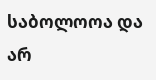საბოლოოა და არ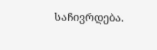საჩივრდება.